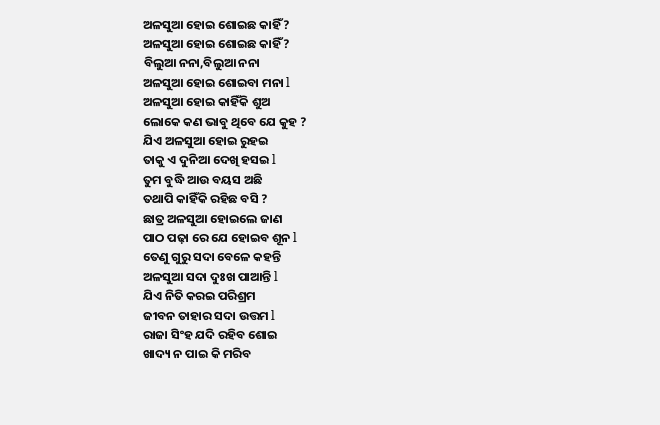ଅଳସୁଆ ହୋଇ ଶୋଇଛ କାହିଁ ?
ଅଳସୁଆ ହୋଇ ଶୋଇଛ କାହିଁ ?
ବିଲୁଆ ନନା,ବିଲୁଆ ନନା
ଅଳସୁଆ ହୋଇ ଶୋଇବା ମନା l
ଅଳସୁଆ ହୋଇ କାହିଁକି ଶୁଅ
ଲୋକେ କଣ ଭାବୁ ଥିବେ ଯେ କୁହ ?
ଯିଏ ଅଳସୁଆ ହୋଇ ରୁହଇ
ତାକୁ ଏ ଦୁନିଆ ଦେଖି ହସଇ l
ତୁମ ବୁଦ୍ଧି ଆଉ ବୟସ ଅଛି
ତଥାପି କାହିଁକି ରହିଛ ବସି ?
ଛାତ୍ର ଅଳସୁଆ ହୋଇଲେ ଜାଣ
ପାଠ ପଢ଼ା ରେ ଯେ ହୋଇବ ଶୂନ l
ତେଣୁ ଗୁରୁ ସଦା ବେଳେ କହନ୍ତି
ଅଳସୁଆ ସଦା ଦୁଃଖ ପାଆନ୍ତି l
ଯିଏ ନିତି କରଇ ପରିଶ୍ରମ
ଜୀବନ ତାହାର ସଦା ଉତ୍ତମ l
ରାଜା ସିଂହ ଯଦି ରହିବ ଶୋଇ
ଖାଦ୍ୟ ନ ପାଇ କି ମରିବ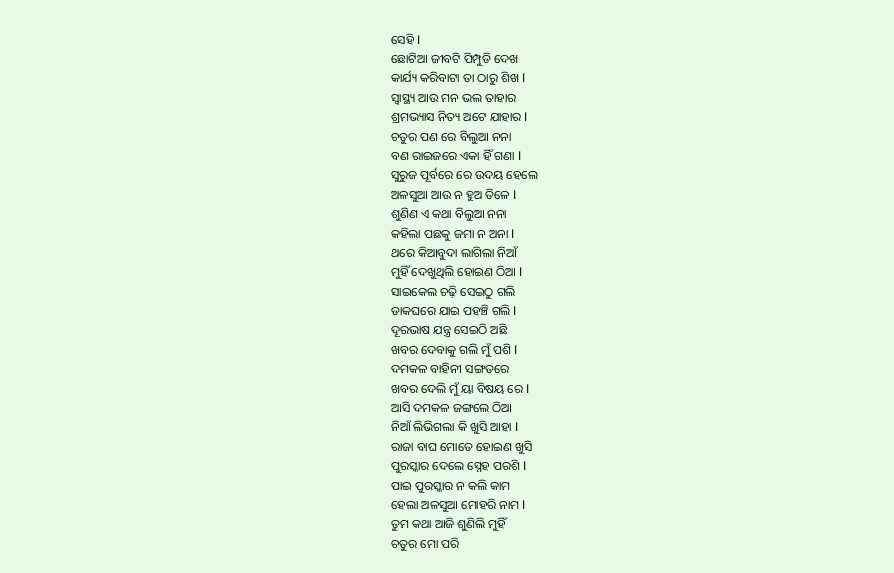ସେହି l
ଛୋଟିଆ ଜୀବଟି ପିମ୍ପୁଡି ଦେଖ
କାର୍ଯ୍ୟ କରିବାଟା ତା ଠାରୁ ଶିଖ l
ସ୍ୱାସ୍ଥ୍ୟ ଆଉ ମନ ଭଲ ତାହାର
ଶ୍ରମଭ୍ୟାସ ନିତ୍ୟ ଅଟେ ଯାହାର l
ଚତୁର ପଣ ରେ ବିଲୁଆ ନନା
ବଣ ରାଇଜରେ ଏକା ହିଁ ଗଣା l
ସୁରୁଜ ପୂର୍ବରେ ରେ ଉଦୟ ହେଲେ
ଅଳସୁଆ ଆଉ ନ ହୁଅ ତିଳେ l
ଶୁଣିଣ ଏ କଥା ବିଲୁଆ ନନା
କହିଲା ପଛକୁ ଜମା ନ ଅନା l
ଥରେ କିଆବୁଦା ଲାଗିଲା ନିଆଁ
ମୁହିଁ ଦେଖୁଥିଲି ହୋଇଣ ଠିଆ l
ସାଇକେଲ ଚଢ଼ି ସେଇଠୁ ଗଲି
ଡାକଘରେ ଯାଇ ପହଞ୍ଚି ଗଲି l
ଦୂରଭାଷ ଯନ୍ତ୍ର ସେଇଠି ଅଛି
ଖବର ଦେବାକୁ ଗଲି ମୁଁ ପଶି l
ଦମକଳ ବାହିନୀ ସଙ୍ଗତରେ
ଖବର ଦେଲି ମୁଁ ୟା ବିଷୟ ରେ l
ଆସି ଦମକଳ ଜଙ୍ଗଲେ ଠିଆ
ନିଆଁ ଲିଭିଗଲା କି ଖୁସି ଆହା l
ରାଜା ବାଘ ମୋତେ ହୋଇଣ ଖୁସି
ପୁରସ୍କାର ଦେଲେ ସ୍ନେହ ପରଶି l
ପାଇ ପୁରସ୍କାର ନ କଲି କାମ
ହେଲା ଅଳସୁଆ ମୋହରି ନାମ l
ତୁମ କଥା ଆଜି ଶୁଣିଲି ମୁହିଁ
ଚତୁର ମୋ ପରି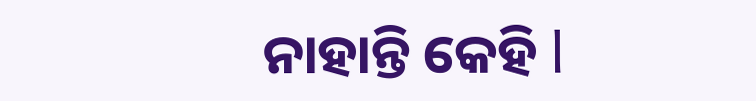ନାହାନ୍ତି କେହି l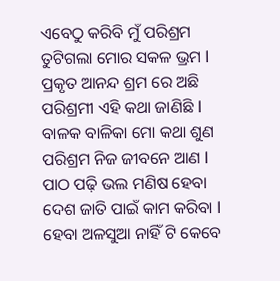ଏବେଠୁ କରିବି ମୁଁ ପରିଶ୍ରମ
ତୁଟିଗଲା ମୋର ସକଳ ଭ୍ରମ l
ପ୍ରକୃତ ଆନନ୍ଦ ଶ୍ରମ ରେ ଅଛି
ପରିଶ୍ରମୀ ଏହି କଥା ଜାଣିଛି l
ବାଳକ ବାଳିକା ମୋ କଥା ଶୁଣ
ପରିଶ୍ରମ ନିଜ ଜୀବନେ ଆଣ l
ପାଠ ପଢ଼ି ଭଲ ମଣିଷ ହେବା
ଦେଶ ଜାତି ପାଇଁ କାମ କରିବା l
ହେବା ଅଳସୁଆ ନାହିଁ ଟି କେବେ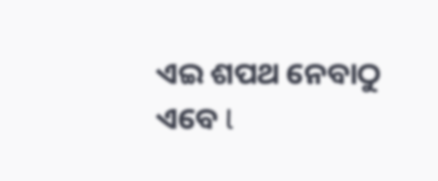ଏଇ ଶପଥ ନେବାଠୁ ଏବେ l